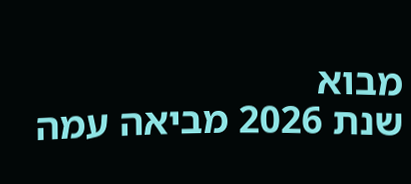מבוא
שנת 2026 מביאה עמה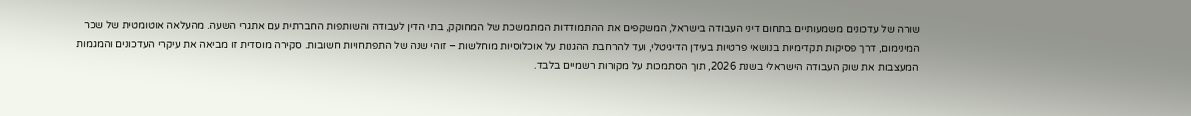שורה של עדכונים משמעותיים בתחום דיני העבודה בישראל, המשקפים את ההתמודדות המתמשכת של המחוקק, בתי הדין לעבודה והשותפות החברתית עם אתגרי השעה. מהעלאה אוטומטית של שכר המינימום, דרך פסיקות תקדימיות בנושאי פרטיות בעידן הדיגיטלי, ועד להרחבת ההגנות על אוכלוסיות מוחלשות – זוהי שנה של התפתחויות חשובות. סקירה מוסדית זו מביאה את עיקרי העדכונים והמגמות המעצבות את שוק העבודה הישראלי בשנת 2026, תוך הסתמכות על מקורות רשמיים בלבד.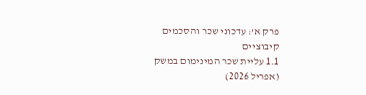פרק א': עדכוני שכר והסכמים קיבוציים
1.1 עליית שכר המינימום במשק (אפריל 2026)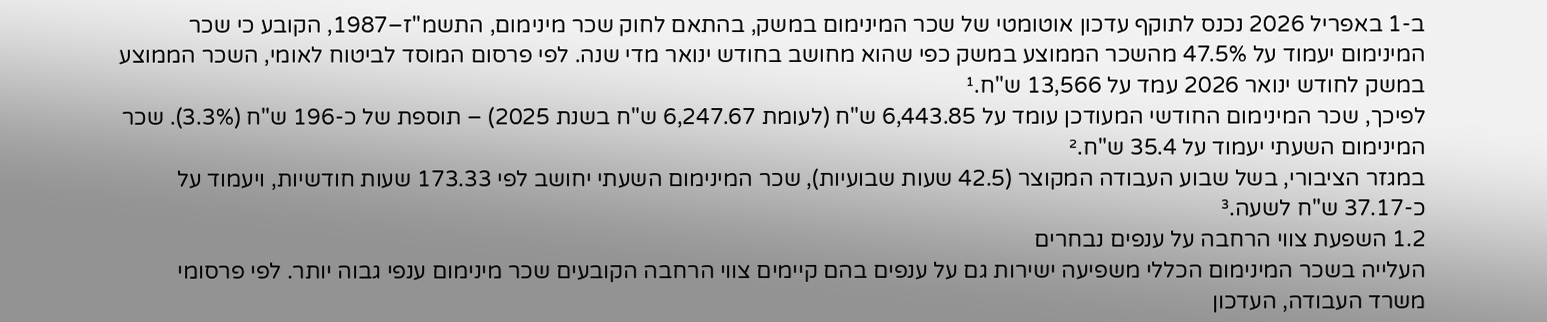ב-1 באפריל 2026 נכנס לתוקף עדכון אוטומטי של שכר המינימום במשק, בהתאם לחוק שכר מינימום, התשמ"ז–1987, הקובע כי שכר המינימום יעמוד על 47.5% מהשכר הממוצע במשק כפי שהוא מחושב בחודש ינואר מדי שנה. לפי פרסום המוסד לביטוח לאומי, השכר הממוצע במשק לחודש ינואר 2026 עמד על 13,566 ש"ח.¹
לפיכך, שכר המינימום החודשי המעודכן עומד על 6,443.85 ש"ח (לעומת 6,247.67 ש"ח בשנת 2025) – תוספת של כ-196 ש"ח (3.3%). שכר המינימום השעתי יעמוד על 35.4 ש"ח.²
במגזר הציבורי, בשל שבוע העבודה המקוצר (42.5 שעות שבועיות), שכר המינימום השעתי יחושב לפי 173.33 שעות חודשיות, ויעמוד על כ-37.17 ש"ח לשעה.³
1.2 השפעת צווי הרחבה על ענפים נבחרים
העלייה בשכר המינימום הכללי משפיעה ישירות גם על ענפים בהם קיימים צווי הרחבה הקובעים שכר מינימום ענפי גבוה יותר. לפי פרסומי משרד העבודה, העדכון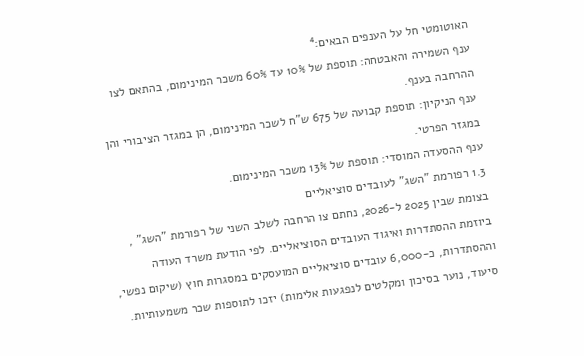האוטומטי חל על הענפים הבאים:⁴
ענף השמירה והאבטחה: תוספת של 10% עד 60% משכר המינימום, בהתאם לצו ההרחבה בענף.
ענף הניקיון: תוספת קבועה של 675 ש"ח לשכר המינימום, הן במגזר הציבורי והן במגזר הפרטי.
ענף ההסעדה המוסדי: תוספת של 13% משכר המינימום.
1.3 רפורמת "השג" לעובדים סוציאליים
בצומת שבין 2025 ל-2026, נחתם צו הרחבה לשלב השני של רפורמת "השג" , ביוזמת ההסתדרות ואיגוד העובדים הסוציאליים. לפי הודעת משרד העודה וההסתדרות, כ-6,000 עובדים סוציאליים המועסקים במסגרות חוץ (שיקום נפשי, סיעוד, נוער בסיכון ומקלטים לנפגעות אלימות) יזכו לתוספות שכר משמעותיות.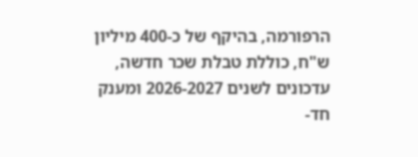הרפורמה, בהיקף של כ-400 מיליון ש"ח, כוללת טבלת שכר חדשה, עדכונים לשנים 2026-2027 ומענק חד-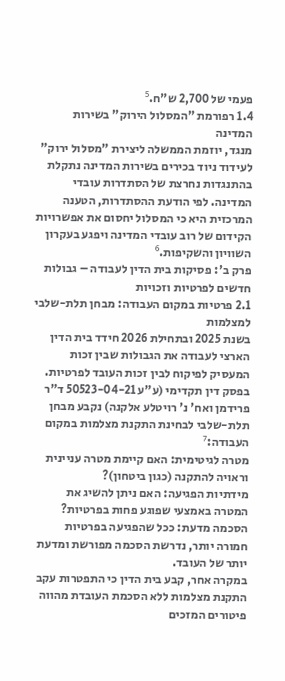פעמי של 2,700 ש"ח.⁵
1.4 רפורמת "המסלול הירוק" בשירות המדינה
מנגד, יוזמת הממשלה ליצירת "מסלול ירוק" לעידוד ניוד בכירים בשירות המדינה נתקלת בהתנגדות נחרצת של הסתדרות עובדי המדינה. לפי הודעת ההסתדרות, הטענה המרכזית היא כי המסלול יחסום את אפשרויות הקידום של רוב עובדי המדינה ויפגע בעקרון השוויון והשקיפות.⁶
פרק ב': פסיקות בית הדין לעבודה – גבולות חדשים לפרטיות וזכויות
2.1 פרטיות במקום העבודה: מבחן תלת-שלבי למצלמות
בשנת 2025 ובתחילת 2026 חידד בית הדין הארצי לעבודה את הגבולות שבין זכות המעסיק לפיקוח לבין זכות העובד לפרטיות. בפסק דין תקדימי (ע"ע 50523-04-21 ד"ר פרידמן ואח' נ' רויטלע אלקנה) נקבע מבחן תלת-שלבי לבחינת התקנת מצלמות במקום העבודה:⁷
מטרה לגיטימית: האם קיימת מטרה עניינית וראויה להתקנה (כגון ביטחון)?
מידתיות הפגיעה: האם ניתן להשיג את המטרה באמצעי שפוגע פחות בפרטיות?
הסכמה מדעת: ככל שהפגיעה בפרטיות חמורה יותר, נדרשת הסכמה מפורשת ומדעת יותר של העובד.
במקרה אחר, קבע בית הדין כי התפטרות עקב התקנת מצלמות ללא הסכמת העובדת מהווה פיטורים המזכים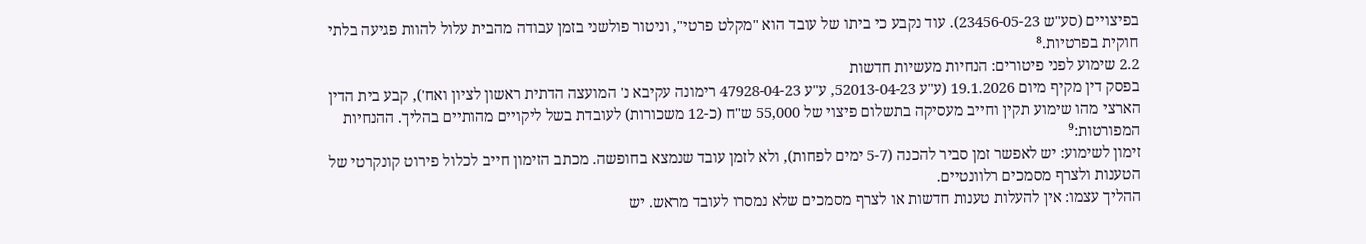בפיצויים (סע"ש 23456-05-23). עוד נקבע כי ביתו של עובד הוא "מקלט פרטי", וניטור פולשני בזמן עבודה מהבית עלול להוות פגיעה בלתי חוקית בפרטיות.⁸
2.2 שימוע לפני פיטורים: הנחיות מעשיות חדשות
בפסק דין מקיף מיום 19.1.2026 (ע"ע 52013-04-23, ע"ע 47928-04-23 רימונה עקיבא נ' המועצה הדתית ראשון לציון ואח'), קבע בית הדין הארצי מהו שימוע תקין וחייב מעסיקה בתשלום פיצוי של 55,000 ש"ח (כ-12 משכורות) לעובדת בשל ליקויים מהותיים בהליך. ההנחיות המפורטות:⁹
זימון לשימוע: יש לאפשר זמן סביר להכנה (5-7 ימים לפחות), ולא לזמן עובד שנמצא בחופשה. מכתב הזימון חייב לכלול פירוט קונקרטי של הטענות ולצרף מסמכים רלוונטיים.
ההליך עצמו: אין להעלות טענות חדשות או לצרף מסמכים שלא נמסרו לעובד מראש. יש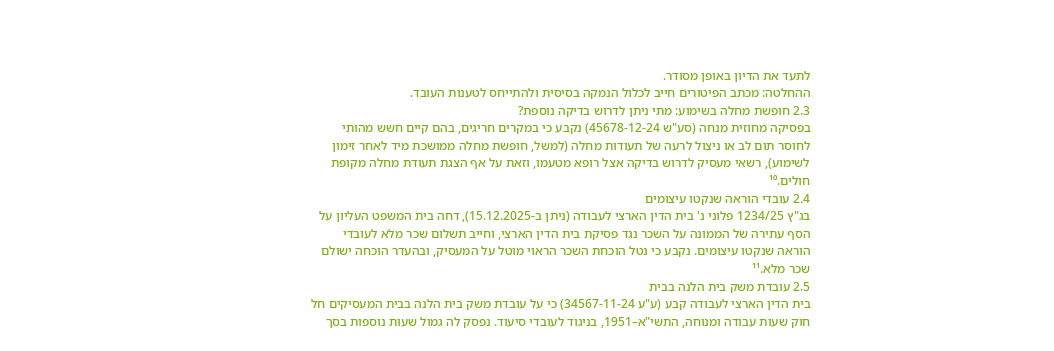לתעד את הדיון באופן מסודר.
ההחלטה: מכתב הפיטורים חייב לכלול הנמקה בסיסית ולהתייחס לטענות העובד.
2.3 חופשת מחלה בשימוע: מתי ניתן לדרוש בדיקה נוספת?
בפסיקה מחוזית מנחה (סע"ש 45678-12-24) נקבע כי במקרים חריגים, בהם קיים חשש מהותי לחוסר תום לב או ניצול לרעה של תעודות מחלה (למשל, חופשת מחלה ממושכת מיד לאחר זימון לשימוע), רשאי מעסיק לדרוש בדיקה אצל רופא מטעמו, וזאת על אף הצגת תעודת מחלה מקופת חולים.¹⁰
2.4 עובדי הוראה שנקטו עיצומים
בג"ץ 1234/25 פלוני נ' בית הדין הארצי לעבודה (ניתן ב-15.12.2025), דחה בית המשפט העליון על הסף עתירה של הממונה על השכר נגד פסיקת בית הדין הארצי, וחייב תשלום שכר מלא לעובדי הוראה שנקטו עיצומים. נקבע כי נטל הוכחת השכר הראוי מוטל על המעסיק, ובהעדר הוכחה ישולם שכר מלא.¹¹
2.5 עובדת משק בית הלנה בבית
בית הדין הארצי לעבודה קבע (ע"ע 34567-11-24) כי על עובדת משק בית הלנה בבית המעסיקים חל חוק שעות עבודה ומנוחה, התשי"א–1951, בניגוד לעובדי סיעוד. נפסק לה גמול שעות נוספות בסך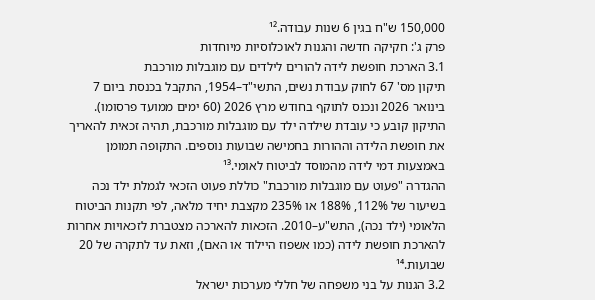150,000 ש"ח בגין 6 שנות עבודה.¹²
פרק ג': חקיקה חדשה והגנות לאוכלוסיות מיוחדות
3.1 הארכת חופשת לידה להורים לילדים עם מוגבלות מורכבת
תיקון מס' 67 לחוק עבודת נשים, התשי"ד–1954, התקבל בכנסת ביום 7 בינואר 2026 ונכנס לתוקף בחודש מרץ 2026 (60 ימים ממועד פרסומו). התיקון קובע כי עובדת שילדה ילד עם מוגבלות מורכבת, תהיה זכאית להאריך את חופשת הלידה וההורות בחמישה שבועות נוספים. התקופה תמומן באמצעות דמי לידה מהמוסד לביטוח לאומי.¹³
ההגדרה "פעוט עם מוגבלות מורכבת" כוללת פעוט הזכאי לגמלת ילד נכה בשיעור של 112%, 188% או 235% מקצבת יחיד מלאה, לפי תקנות הביטוח הלאומי (ילד נכה), התש"ע–2010. הזכאות להארכה מצטברת לזכאויות אחרות להארכת חופשת לידה (כמו אשפוז היילוד או האם), וזאת עד לתקרה של 20 שבועות.¹⁴
3.2 הגנות על בני משפחה של חללי מערכות ישראל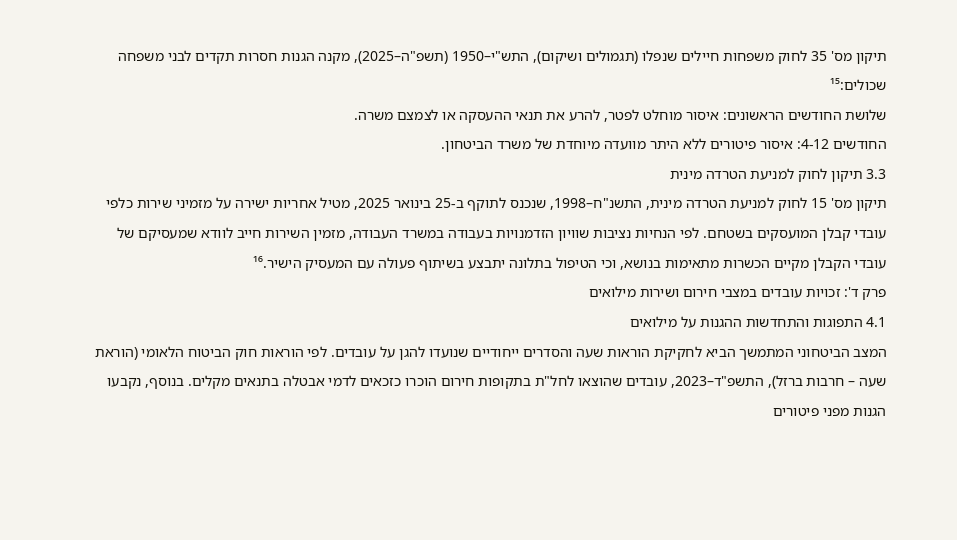תיקון מס' 35 לחוק משפחות חיילים שנפלו (תגמולים ושיקום), התש"י–1950 (תשפ"ה–2025), מקנה הגנות חסרות תקדים לבני משפחה שכולים:¹⁵
שלושת החודשים הראשונים: איסור מוחלט לפטר, להרע את תנאי ההעסקה או לצמצם משרה.
החודשים 4-12: איסור פיטורים ללא היתר מוועדה מיוחדת של משרד הביטחון.
3.3 תיקון לחוק למניעת הטרדה מינית
תיקון מס' 15 לחוק למניעת הטרדה מינית, התשנ"ח–1998, שנכנס לתוקף ב-25 בינואר 2025, מטיל אחריות ישירה על מזמיני שירות כלפי עובדי קבלן המועסקים בשטחם. לפי הנחיות נציבות שוויון הזדמנויות בעבודה במשרד העבודה, מזמין השירות חייב לוודא שמעסיקם של עובדי הקבלן מקיים הכשרות מתאימות בנושא, וכי הטיפול בתלונה יתבצע בשיתוף פעולה עם המעסיק הישיר.¹⁶
פרק ד': זכויות עובדים במצבי חירום ושירות מילואים
4.1 התפוגות והתחדשות ההגנות על מילואים
המצב הביטחוני המתמשך הביא לחקיקת הוראות שעה והסדרים ייחודיים שנועדו להגן על עובדים. לפי הוראות חוק הביטוח הלאומי (הוראת שעה – חרבות ברזל), התשפ"ד–2023, עובדים שהוצאו לחל"ת בתקופות חירום הוכרו כזכאים לדמי אבטלה בתנאים מקלים. בנוסף, נקבעו הגנות מפני פיטורים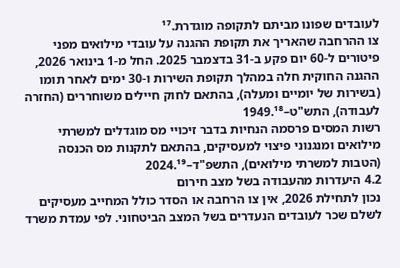לעובדים שפונו מביתם לתקופה מוגדרת.¹⁷
צו ההרחבה שהאריך את תקופת ההגנה על עובדי מילואים מפני פיטורים ל-60 יום פקע ב-31 בדצמבר 2025. החל מ-1 בינואר 2026, ההגנה החוקית חלה במהלך תקופת השירות ו-30 ימים לאחר תומו (בשירות של יומיים ומעלה), בהתאם לחוק חיילים משוחררים (החזרה לעבודה), התש"ט–1949.¹⁸
רשות המסים פרסמה הנחיות בדבר זיכויי מס מוגדלים למשרתי מילואים ומנגנוני פיצוי למעסיקים, בהתאם לתקנות מס הכנסה (הטבות למשרתי מילואים), התשפ"ד–2024.¹⁹
4.2 היעדרות מהעבודה בשל מצב חירום
נכון לתחילת 2026, אין צו הרחבה או הסדר כולל המחייב מעסיקים לשלם שכר לעובדים הנעדרים בשל המצב הביטחוני. לפי עמדת משרד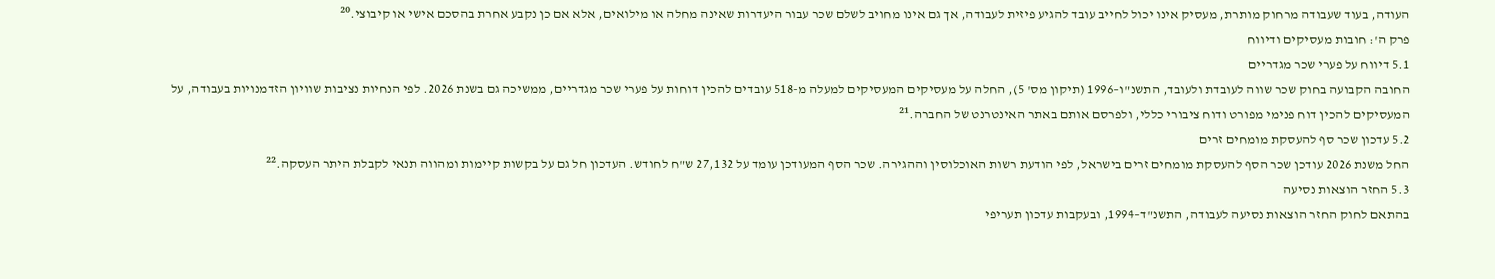העודה, בעוד שעבודה מרחוק מותרת, מעסיק אינו יכול לחייב עובד להגיע פיזית לעבודה, אך גם אינו מחויב לשלם שכר עבור היעדרות שאינה מחלה או מילואים, אלא אם כן נקבע אחרת בהסכם אישי או קיבוצי.²⁰
פרק ה': חובות מעסיקים ודיווח
5.1 דיווח על פערי שכר מגדריים
החובה הקבועה בחוק שכר שווה לעובדת ולעובד, התשנ"ו–1996 (תיקון מס' 5), החלה על מעסיקים המעסיקים למעלה מ-518 עובדים להכין דוחות על פערי שכר מגדריים, ממשיכה גם בשנת 2026. לפי הנחיות נציבות שוויון הזדמנויות בעבודה, על המעסיקים להכין דוח פנימי מפורט ודוח ציבורי כללי, ולפרסם אותם באתר האינטרנט של החברה.²¹
5.2 עדכון שכר סף להעסקת מומחים זרים
החל משנת 2026 עודכן שכר הסף להעסקת מומחים זרים בישראל, לפי הודעת רשות האוכלוסין וההגירה. שכר הסף המעודכן עומד על 27,132 ש"ח לחודש. העדכון חל גם על בקשות קיימות ומהווה תנאי לקבלת היתר העסקה.²²
5.3 החזר הוצאות נסיעה
בהתאם לחוק החזר הוצאות נסיעה לעבודה, התשנ"ד–1994, ובעקבות עדכון תעריפי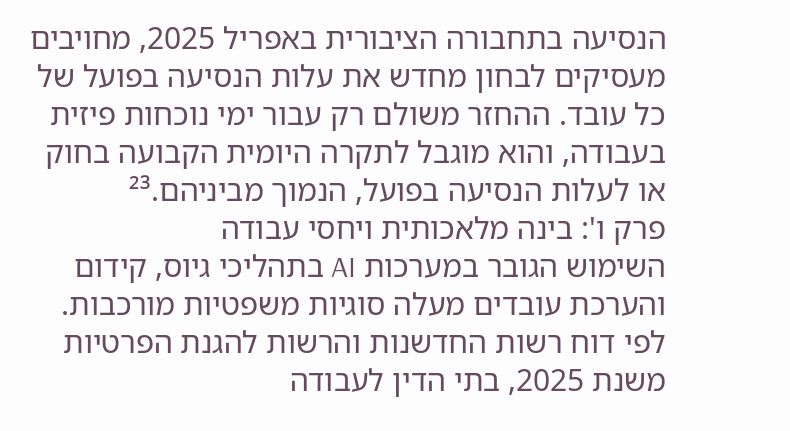הנסיעה בתחבורה הציבורית באפריל 2025, מחויבים מעסיקים לבחון מחדש את עלות הנסיעה בפועל של כל עובד. ההחזר משולם רק עבור ימי נוכחות פיזית בעבודה, והוא מוגבל לתקרה היומית הקבועה בחוק או לעלות הנסיעה בפועל, הנמוך מביניהם.²³
פרק ו': בינה מלאכותית ויחסי עבודה
השימוש הגובר במערכות AI בתהליכי גיוס, קידום והערכת עובדים מעלה סוגיות משפטיות מורכבות. לפי דוח רשות החדשנות והרשות להגנת הפרטיות משנת 2025, בתי הדין לעבודה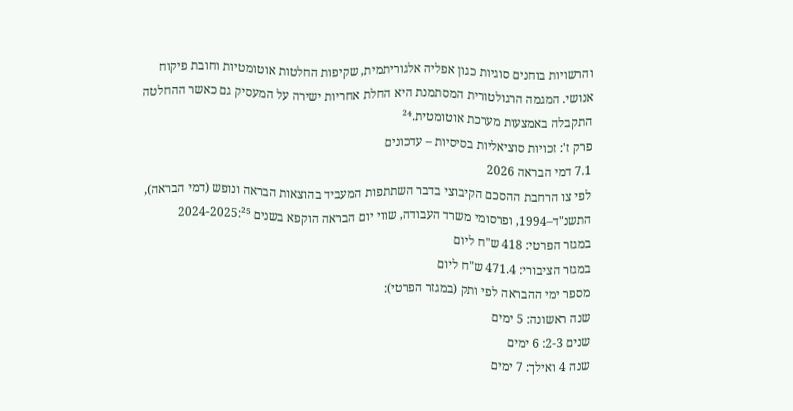והרשויות בוחנים סוגיות כגון אפליה אלגוריתמית, שקיפות החלטות אוטומטיות וחובת פיקוח אנושי. המגמה הרגולטורית המסתמנת היא החלת אחריות ישירה על המעסיק גם כאשר ההחלטה התקבלה באמצעות מערכת אוטומטית.²⁴
פרק ז': זכויות סוציאליות בסיסיות – עדכונים
7.1 דמי הבראה 2026
לפי צו הרחבת ההסכם הקיבוצי בדבר השתתפות המעביד בהוצאות הבראה ונופש (דמי הבראה), התשנ"ד–1994, ופרסומי משרד העבודה, שווי יום הבראה הוקפא בשנים 2024-2025:²⁵
במגזר הפרטי: 418 ש"ח ליום
במגזר הציבורי: 471.4 ש"ח ליום
מספר ימי ההבראה לפי ותק (במגזר הפרטי):
שנה ראשונה: 5 ימים
שנים 2-3: 6 ימים
שנה 4 ואילך: 7 ימים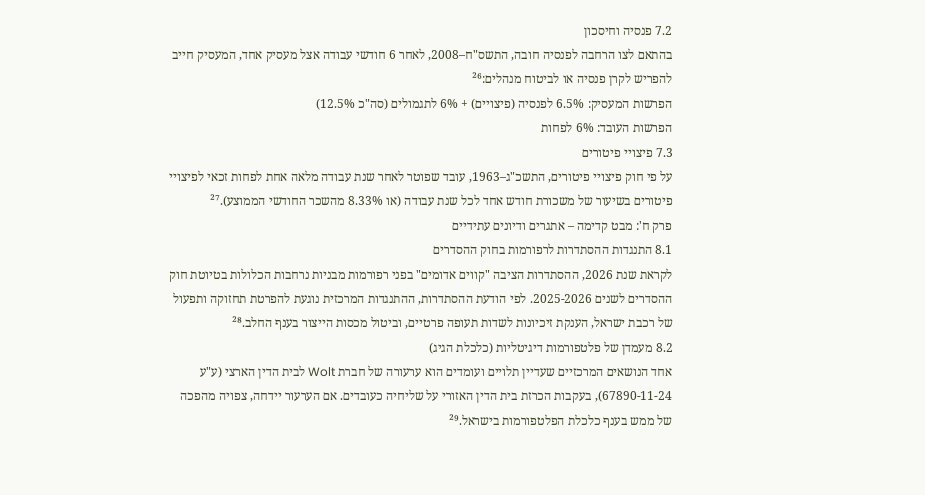7.2 פנסיה וחיסכון
בהתאם לצו הרחבה לפנסיה חובה, התשס"ח–2008, לאחר 6 חודשי עבודה אצל מעסיק אחד, המעסיק חייב להפריש לקרן פנסיה או לביטוח מנהלים:²⁶
הפרשות המעסיק: 6.5% לפנסיה (פיצויים) + 6% לתגמולים (סה"כ 12.5%)
הפרשות העובד: 6% לפחות
7.3 פיצויי פיטורים
על פי חוק פיצויי פיטורים, התשכ"ג–1963, עובד שפוטר לאחר שנת עבודה מלאה אחת לפחות זכאי לפיצויי פיטורים בשיעור של משכורת חודש אחד לכל שנת עבודה (או 8.33% מהשכר החודשי הממוצע).²⁷
פרק ח': מבט קדימה – אתגרים ודיונים עתידיים
8.1 התנגדות ההסתדרות לרפורמות בחוק ההסדרים
לקראת שנת 2026, ההסתדרות הציבה "קווים אדומים" בפני רפורמות מבניות נרחבות הכלולות בטיוטת חוק ההסדרים לשנים 2025-2026. לפי הודעת ההסתדרות, ההתנגדות המרכזית נוגעת להפרטת תחזוקה ותפעול של רכבת ישראל, הענקת זיכיונות לשדות תעופה פרטיים, וביטול מכסות הייצור בענף החלב.²⁸
8.2 מעמדן של פלטפורמות דיגיטליות (כלכלת הגיג)
אחד הנושאים המרכזיים שעדיין תלויים ועומדים הוא ערעורה של חברת Wolt לבית הדין הארצי (ע"ע 67890-11-24), בעקבות הכרזת בית הדין האזורי על שליחיה כעובדים. אם הערעור יידחה, צפויה מהפכה של ממש בענף כלכלת הפלטפורמות בישראל.²⁹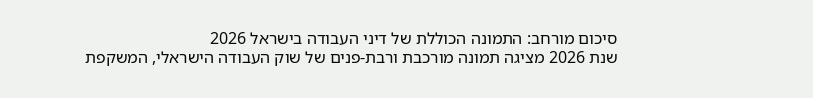סיכום מורחב: התמונה הכוללת של דיני העבודה בישראל 2026
שנת 2026 מציגה תמונה מורכבת ורבת-פנים של שוק העבודה הישראלי, המשקפת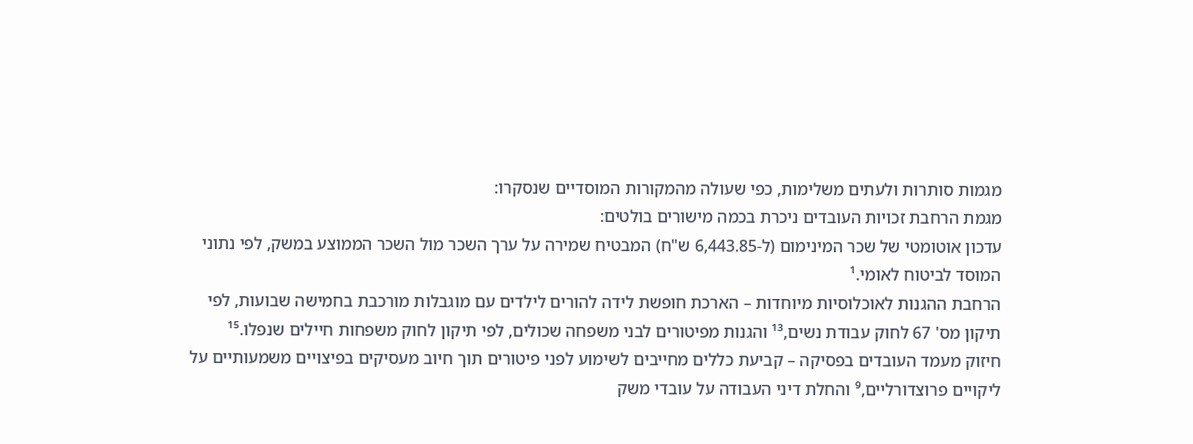מגמות סותרות ולעתים משלימות, כפי שעולה מהמקורות המוסדיים שנסקרו:
מגמת הרחבת זכויות העובדים ניכרת בכמה מישורים בולטים:
עדכון אוטומטי של שכר המינימום (ל-6,443.85 ש"ח) המבטיח שמירה על ערך השכר מול השכר הממוצע במשק, לפי נתוני המוסד לביטוח לאומי.¹
הרחבת ההגנות לאוכלוסיות מיוחדות – הארכת חופשת לידה להורים לילדים עם מוגבלות מורכבת בחמישה שבועות, לפי תיקון מס' 67 לחוק עבודת נשים,¹³ והגנות מפיטורים לבני משפחה שכולים, לפי תיקון לחוק משפחות חיילים שנפלו.¹⁵
חיזוק מעמד העובדים בפסיקה – קביעת כללים מחייבים לשימוע לפני פיטורים תוך חיוב מעסיקים בפיצויים משמעותיים על ליקויים פרוצדורליים,⁹ והחלת דיני העבודה על עובדי משק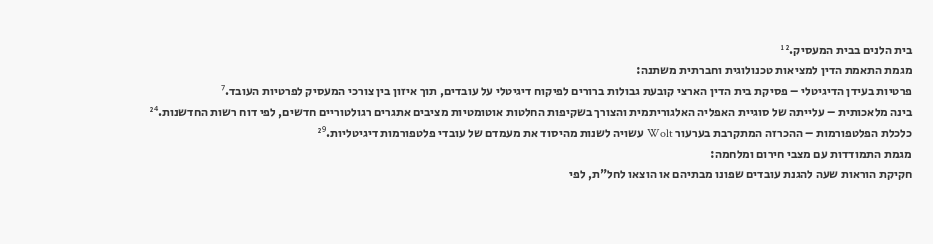בית הלנים בבית המעסיק.¹²
מגמת התאמת הדין למציאות טכנולוגית וחברתית משתנה:
פרטיות בעידן הדיגיטלי – פסיקת בית הדין הארצי קובעת גבולות ברורים לפיקוח דיגיטלי על עובדים, תוך איזון בין צורכי המעסיק לפרטיות העובד.⁷
בינה מלאכותית – עלייתה של סוגיית האפליה האלגוריתמית והצורך בשקיפות החלטות אוטומטיות מציבים אתגרים רגולטוריים חדשים, לפי דוח רשות החדשנות.²⁴
כלכלת הפלטפורמות – ההכרזה המתקרבת בערעור Wolt עשויה לשנות מהיסוד את מעמדם של עובדי פלטפורמות דיגיטליות.²⁹
מגמת התמודדות עם מצבי חירום ומלחמה:
חקיקת הוראות שעה להגנת עובדים שפונו מבתיהם או הוצאו לחל"ת, לפי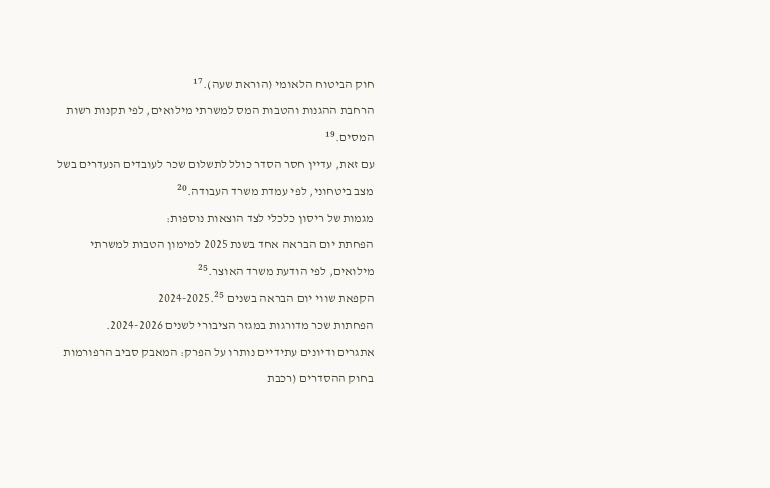חוק הביטוח הלאומי (הוראת שעה).¹⁷
הרחבת ההגנות והטבות המס למשרתי מילואים, לפי תקנות רשות המסים.¹⁹
עם זאת, עדיין חסר הסדר כולל לתשלום שכר לעובדים הנעדרים בשל מצב ביטחוני, לפי עמדת משרד העבודה.²⁰
מגמות של ריסון כלכלי לצד הוצאות נוספות:
הפחתת יום הבראה אחד בשנת 2025 למימון הטבות למשרתי מילואים, לפי הודעת משרד האוצר.²⁵
הקפאת שווי יום הבראה בשנים 2024-2025.²⁵
הפחתות שכר מדורגות במגזר הציבורי לשנים 2024-2026.
אתגרים ודיונים עתידיים נותרו על הפרק: המאבק סביב הרפורמות בחוק ההסדרים (רכבת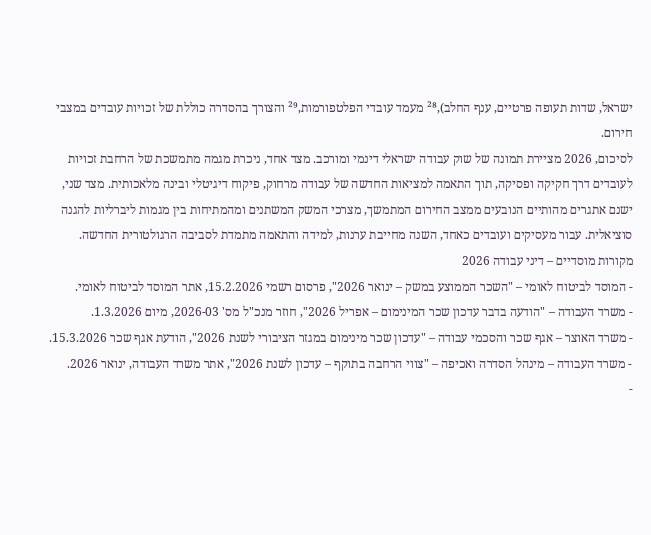ישראל, שדות תעופה פרטיים, ענף החלב),²⁸ מעמד עובדי הפלטפורמות,²⁹ והצורך בהסדרה כוללת של זכויות עובדים במצבי חירום.
לסיכום, 2026 מציירת תמונה של שוק עבודה ישראלי דינמי ומורכב. מצד אחד, ניכרת מגמה מתמשכת של הרחבת זכויות לעובדים דרך חקיקה ופסיקה, תוך התאמה למציאות החדשה של עבודה מרחוק, פיקוח דיגיטלי ובינה מלאכותית. מצד שני, ישנם אתגרים מהותיים הנובעים ממצב החירום המתמשך, מצרכי המשק המשתנים ומהמתיחות בין מגמות ליברליות להגנה סוציאלית. עבור מעסיקים ועובדים כאחד, השנה מחייבת ערנות, למידה והתאמה מתמדת לסביבה הרגולטורית החדשה.
מקורות מוסדיים – דיני עבודה 2026
- המוסד לביטוח לאומי – "השכר הממוצע במשק – ינואר 2026", פרסום רשמי 15.2.2026, אתר המוסד לביטוח לאומי.
- משרד העבודה – "הודעה בדבר עדכון שכר המינימום – אפריל 2026", חוזר מנכ"ל מס' 2026-03, מיום 1.3.2026.
- משרד האוצר – אגף שכר והסכמי עבודה – "עדכון שכר מינימום במגזר הציבורי לשנת 2026", הודעת אגף שכר 15.3.2026.
- משרד העבודה – מינהל הסדרה ואכיפה – "צווי הרחבה בתוקף – עדכון לשנת 2026", אתר משרד העבודה, ינואר 2026.
-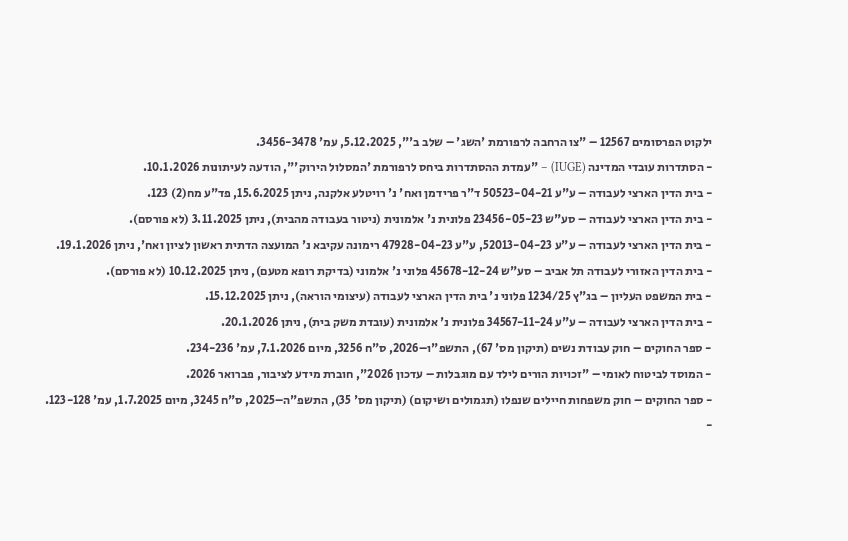ילקוט הפרסומים 12567 – "צו הרחבה לרפורמת 'השג' – שלב ב'", 5.12.2025, עמ' 3456-3478.
- הסתדרות עובדי המדינה (IUGE) – "עמדת ההסתדרות ביחס לרפורמת 'המסלול הירוק'", הודעה לעיתונות 10.1.2026.
- בית הדין הארצי לעבודה – ע"ע 50523-04-21 ד"ר פרידמן ואח' נ' רויטלע אלקנה, ניתן 15.6.2025, פד"ע מח(2) 123.
- בית הדין הארצי לעבודה – סע"ש 23456-05-23 פלונית נ' אלמונית (ניטור בעבודה מהבית), ניתן 3.11.2025 (לא פורסם).
- בית הדין הארצי לעבודה – ע"ע 52013-04-23, ע"ע 47928-04-23 רימונה עקיבא נ' המועצה הדתית ראשון לציון ואח', ניתן 19.1.2026.
- בית הדין האזורי לעבודה תל אביב – סע"ש 45678-12-24 פלוני נ' אלמוני (בדיקת רופא מטעם), ניתן 10.12.2025 (לא פורסם).
- בית המשפט העליון – בג"ץ 1234/25 פלוני נ' בית הדין הארצי לעבודה (עיצומי הוראה), ניתן 15.12.2025.
- בית הדין הארצי לעבודה – ע"ע 34567-11-24 פלונית נ' אלמונית (עובדת משק בית), ניתן 20.1.2026.
- ספר החוקים – חוק עבודת נשים (תיקון מס' 67), התשפ"ו–2026, ס"ח 3256, מיום 7.1.2026, עמ' 234-236.
- המוסד לביטוח לאומי – "זכויות הורים לילד עם מוגבלות – עדכון 2026", חוברת מידע לציבור, פברואר 2026.
- ספר החוקים – חוק משפחות חיילים שנפלו (תגמולים ושיקום) (תיקון מס' 35), התשפ"ה–2025, ס"ח 3245, מיום 1.7.2025, עמ' 123-128.
-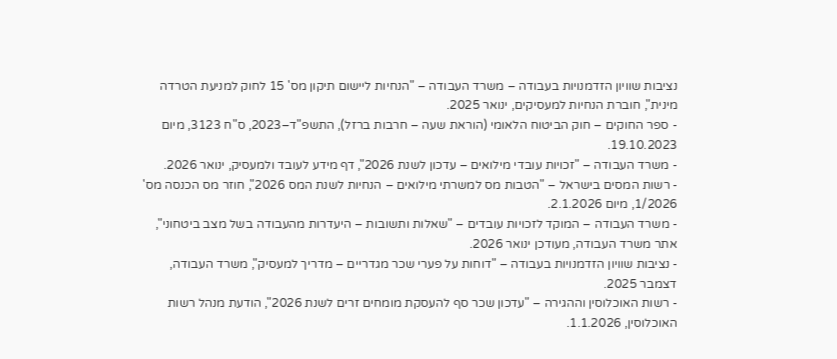נציבות שוויון הזדמנויות בעבודה – משרד העבודה – "הנחיות ליישום תיקון מס' 15 לחוק למניעת הטרדה מינית", חוברת הנחיות למעסיקים, ינואר 2025.
- ספר החוקים – חוק הביטוח הלאומי (הוראת שעה – חרבות ברזל), התשפ"ד–2023, ס"ח 3123, מיום 19.10.2023.
- משרד העבודה – "זכויות עובדי מילואים – עדכון לשנת 2026", דף מידע לעובד ולמעסיק, ינואר 2026.
- רשות המסים בישראל – "הטבות מס למשרתי מילואים – הנחיות לשנת המס 2026", חוזר מס הכנסה מס' 1/2026, מיום 2.1.2026.
- משרד העבודה – המוקד לזכויות עובדים – "שאלות ותשובות – היעדרות מהעבודה בשל מצב ביטחוני", אתר משרד העבודה, מעודכן ינואר 2026.
- נציבות שוויון הזדמנויות בעבודה – "דוחות על פערי שכר מגדריים – מדריך למעסיק", משרד העבודה, דצמבר 2025.
- רשות האוכלוסין וההגירה – "עדכון שכר סף להעסקת מומחים זרים לשנת 2026", הודעת מנהל רשות האוכלוסין, 1.1.2026.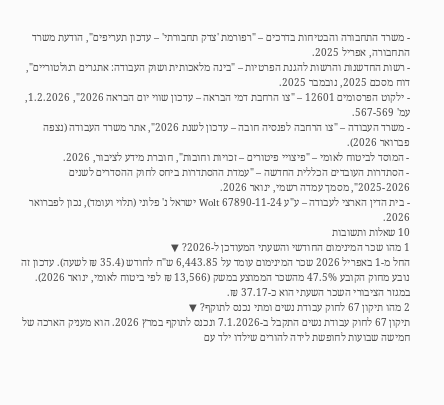- משרד התחבורה והבטיחות בדרכים – "רפורמת 'צדק תחבורתי' – עדכון תעריפים", הודעת משרד התחבורה, אפריל 2025.
- רשות החדשנות והרשות להגנת הפרטיות – "בינה מלאכותית ושוק העבודה: אתגרים רגולטוריים", דוח מסכם 2025, נובמבר 2025.
- ילקוט הפרסומים 12601 – "צו הרחבת דמי הבראה – עדכון שווי יום הבראה 2026", 1.2.2026, עמ' 567-569.
- משרד העבודה – "צו הרחבה לפנסיה חובה – עדכון לשנת 2026", אתר משרד העבודה (נצפה פברואר 2026).
- המוסד לביטוח לאומי – "פיצויי פיטורים – זכויות וחובות", חוברת מידע לציבור, 2026.
- הסתדרות העובדים הכללית החדשה – "עמדת ההסתדרות ביחס לחוק ההסדרים לשנים 2025-2026", מסמך עמדה רשמי, ינואר 2026.
- בית הדין הארצי לעבודה – ע"ע 67890-11-24 Wolt ישראל נ' פלוני (תלוי ועומד), נכון לפברואר 2026.
10 שאלות ותשובות
1 מהו שכר המינימום החודשי והשעתי המעודכן ל-2026? ▼
החל מ-1 באפריל 2026 שכר המינימום עומד על 6,443.85 ש"ח לחודש (35.4 ₪ לשעה). עדכון זה נובע מחוק הקובע 47.5% מהשכר הממוצע במשק (13,566 ₪ לפי ביטוח לאומי, ינואר 2026). במגזר הציבורי השכר השעתי הוא כ-37.17 ₪.
2 מהו תיקון 67 לחוק עבודת נשים ומתי נכנס לתוקף? ▼
תיקון 67 לחוק עבודת נשים התקבל ב-7.1.2026 ונכנס לתוקף במרץ 2026. הוא מעניק הארכה של חמישה שבועות לחופשת לידה להורים שילדו ילד עם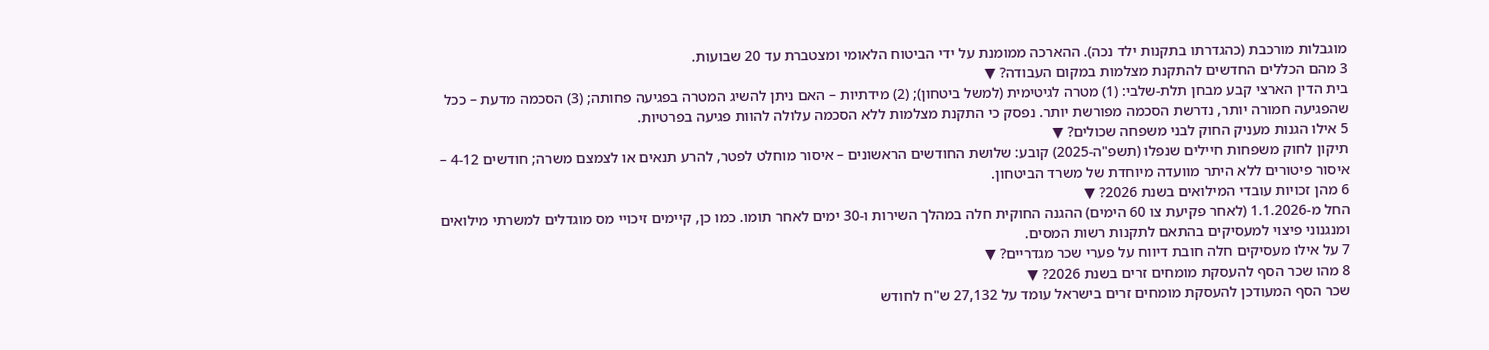מוגבלות מורכבת (כהגדרתו בתקנות ילד נכה). ההארכה ממומנת על ידי הביטוח הלאומי ומצטברת עד 20 שבועות.
3 מהם הכללים החדשים להתקנת מצלמות במקום העבודה? ▼
בית הדין הארצי קבע מבחן תלת-שלבי: (1) מטרה לגיטימית (למשל ביטחון); (2) מידתיות – האם ניתן להשיג המטרה בפגיעה פחותה; (3) הסכמה מדעת – ככל שהפגיעה חמורה יותר, נדרשת הסכמה מפורשת יותר. נפסק כי התקנת מצלמות ללא הסכמה עלולה להוות פגיעה בפרטיות.
5 אילו הגנות מעניק החוק לבני משפחה שכולים? ▼
תיקון לחוק משפחות חיילים שנפלו (תשפ"ה-2025) קובע: שלושת החודשים הראשונים – איסור מוחלט לפטר, להרע תנאים או לצמצם משרה; חודשים 4-12 – איסור פיטורים ללא היתר מוועדה מיוחדת של משרד הביטחון.
6 מהן זכויות עובדי המילואים בשנת 2026? ▼
החל מ-1.1.2026 (לאחר פקיעת צו 60 הימים) ההגנה החוקית חלה במהלך השירות ו-30 ימים לאחר תומו. כמו כן, קיימים זיכויי מס מוגדלים למשרתי מילואים ומנגנוני פיצוי למעסיקים בהתאם לתקנות רשות המסים.
7 על אילו מעסיקים חלה חובת דיווח על פערי שכר מגדריים? ▼
8 מהו שכר הסף להעסקת מומחים זרים בשנת 2026? ▼
שכר הסף המעודכן להעסקת מומחים זרים בישראל עומד על 27,132 ש"ח לחודש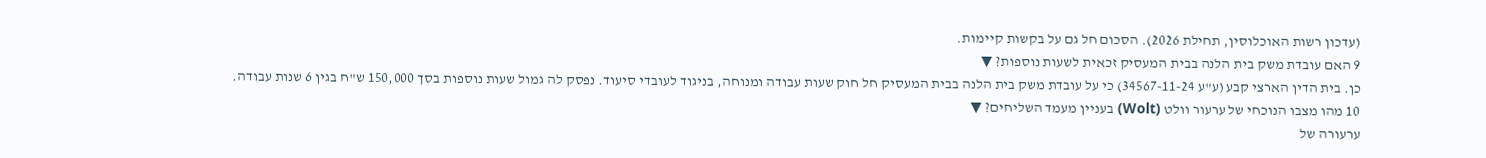(עדכון רשות האוכלוסין, תחילת 2026). הסכום חל גם על בקשות קיימות.
9 האם עובדת משק בית הלנה בבית המעסיק זכאית לשעות נוספות? ▼
כן. בית הדין הארצי קבע (ע"ע 34567-11-24) כי על עובדת משק בית הלנה בבית המעסיק חל חוק שעות עבודה ומנוחה, בניגוד לעובדי סיעוד. נפסק לה גמול שעות נוספות בסך 150,000 ש"ח בגין 6 שנות עבודה.
10 מהו מצבו הנוכחי של ערעור וולט (Wolt) בעניין מעמד השליחים? ▼
ערעורה של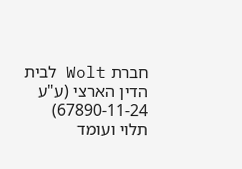חברת Wolt לבית הדין הארצי (ע"ע 67890-11-24) תלוי ועומד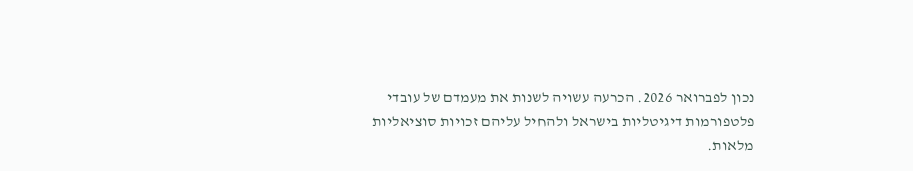נכון לפברואר 2026. הכרעה עשויה לשנות את מעמדם של עובדי פלטפורמות דיגיטליות בישראל ולהחיל עליהם זכויות סוציאליות מלאות.